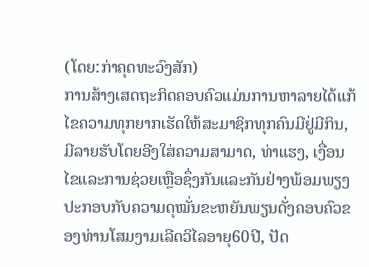(ໂດຍ:ກ່າຄຸດທະວົງສັກ)
ການສ້າງເສດຖະກິດຄອບຄົວແມ່ນການຫາລາຍໄດ້ແກ້ໄຂຄວາມທຸກຍາກເຮັດໃຫ້ສະມາຊິກທຸກຄົນມີຢູ່ມີກິນ, ມີລາຍຮັບໂດຍອີງໃສ່ຄວາມສາມາດ, ທ່າແຮງ, ເງື່ອນໄຂແລະການຊ່ວຍເຫຼືອຊຶ່ງກັນແລະກັນຢ່າງພ້ອມພຽງປະກອບກັບຄວາມດຸໝັ່ນຂະຫຍັນພຽນດັ່ງຄອບຄົວຂອງທ່ານໂສມງາມເລີດວິໄລອາຍຸ60ປີ, ປັດ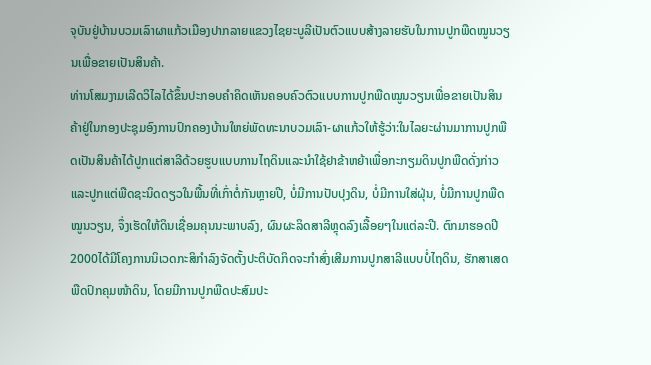ຈຸບັນຢູ່ບ້ານບວມເລົາຜາແກ້ວເມືອງປາກລາຍແຂວງໄຊຍະບູລີເປັນຕົວແບບສ້າງລາຍຮັບໃນການປູກພືດໝູນວຽນເພື່ອຂາຍເປັນສິນຄ້າ.
ທ່ານໂສມງາມເລີດວິໄລໄດ້ຂຶ້ນປະກອບຄໍາຄິດເຫັນຄອບຄົວຕົວແບບການປູກພືດໝູນວຽນເພື່ອຂາຍເປັນສິນຄ້າຢູ່ໃນກອງປະຊຸມອົງການປົກຄອງບ້ານໃຫຍ່ພັດທະນາບວມເລົາ-ຜາແກ້ວໃຫ້ຮູ້ວ່າ:ໃນໄລຍະຜ່ານມາການປູກພືດເປັນສິນຄ້າໄດ້ປູກແຕ່ສາລີດ້ວຍຮູບແບບການໄຖດິນແລະນຳໃຊ້ຢາຂ້າຫຍ້າເພື່ອກະກຽມດິນປູກພືດດັ່ງກ່າວແລະປູກແຕ່ພືດຊະນິດດຽວໃນພື້ນທີ່ເກົ່າຕໍ່ກັນຫຼາຍປີ, ບໍ່ມີການປັບປຸງດິນ, ບໍ່ມີການໃສ່ຝຸ່ນ, ບໍ່ມີການປູກພືດໝູນວຽນ, ຈຶ່ງເຮັດໃຫ້ດິນເຊື່ອມຄຸນນະພາບລົງ, ຜົນຜະລິດສາລີຫຼຸດລົງເລື້ອຍໆໃນແຕ່ລະປີ. ຕົກມາຮອດປີ2000ໄດ້ມີໂຄງການນິເວດກະສິກຳລົງຈັດຕັ້ງປະຕິບັດກິດຈະກຳສົ່ງເສີມການປູກສາລີແບບບໍ່ໄຖດິນ, ຮັກສາເສດພືດປົກຄຸມໜ້າດິນ, ໂດຍມີການປູກພືດປະສົມປະ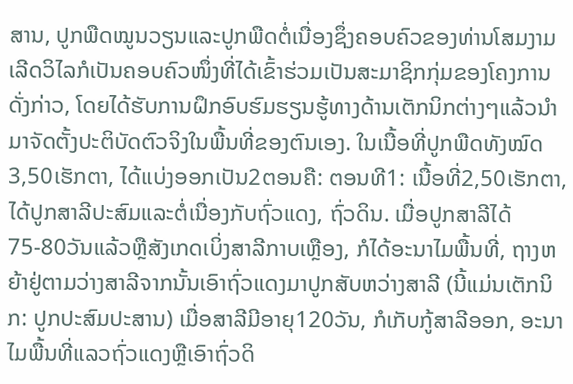ສານ, ປູກພືດໝູນວຽນແລະປູກພືດຕໍ່ເນື່ອງຊຶ່ງຄອບຄົວຂອງທ່ານໂສມງາມເລີດວິໄລກໍເປັນຄອບຄົວໜຶ່ງທີ່ໄດ້ເຂົ້າຮ່ວມເປັນສະມາຊິກກຸ່ມຂອງໂຄງການດັ່ງກ່າວ, ໂດຍໄດ້ຮັບການຝຶກອົບຮົມຮຽນຮູ້ທາງດ້ານເຕັກນິກຕ່າງໆແລ້ວນຳມາຈັດຕັ້ງປະຕິບັດຕົວຈິງໃນພື້ນທີ່ຂອງຕົນເອງ. ໃນເນື້ອທີ່ປູກພືດທັງໝົດ3,50ເຮັກຕາ, ໄດ້ແບ່ງອອກເປັນ2ຕອນຄື: ຕອນທີ1: ເນື້ອທີ່2,50ເຮັກຕາ, ໄດ້ປູກສາລີປະສົມແລະຕໍ່ເນື່ອງກັບຖົ່ວແດງ, ຖົ່ວດິນ. ເມື່ອປູກສາລີໄດ້75-80ວັນແລ້ວຫຼືສັງເກດເບິ່ງສາລີກາບເຫຼືອງ, ກໍໄດ້ອະນາໄມພື້ນທີ່, ຖາງຫຍ້າຢູ່ຕາມວ່າງສາລີຈາກນັ້ນເອົາຖົ່ວແດງມາປູກສັບຫວ່າງສາລີ (ນີ້ແມ່ນເຕັກນິກ: ປູກປະສົມປະສານ) ເມື່ອສາລີມີອາຍຸ120ວັນ, ກໍເກັບກູ້ສາລີອອກ, ອະນາໄມພື້ນທີ່ແລວຖົ່ວແດງຫຼືເອົາຖົ່ວດິ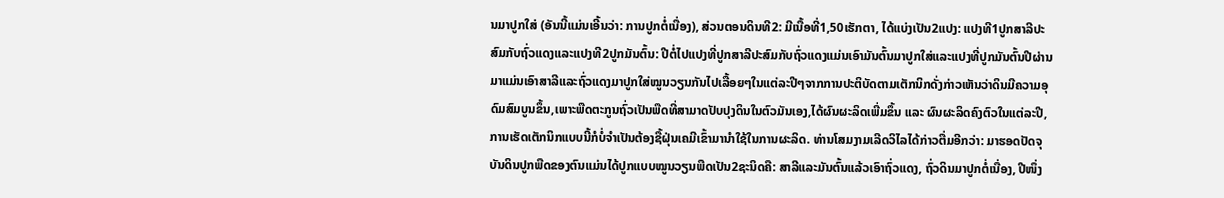ນມາປູກໃສ່ (ອັນນີ້ແມ່ນເອີ້ນວ່າ: ການປູກຕໍ່ເນື່ອງ), ສ່ວນຕອນດິນທີ2: ມີເນື້ອທີ່1,50ເຮັກຕາ, ໄດ້ແບ່ງເປັນ2ແປງ: ແປງທີ1ປູກສາລີປະສົມກັບຖົ່ວແດງແລະແປງທີ2ປູກມັນຕົ້ນ: ປີຕໍ່ໄປແປງທີ່ປູກສາລີປະສົມກັບຖົ່ວແດງແມ່ນເອົາມັນຕົ້ນມາປູກໃສ່ແລະແປງທີ່ປູກມັນຕົ້ນປີຜ່ານມາແມ່ນເອົາສາລີແລະຖົ່ວແດງມາປູກໃສ່ໝູນວຽນກັນໄປເລື້ອຍໆໃນແຕ່ລະປີໆຈາກການປະຕິບັດຕາມເຕັກນິກດັ່ງກ່າວເຫັນວ່າດິນມີຄວາມອຸດົມສົມບູນຂຶ້ນ,ເພາະພືດຕະກູນຖົ່ວເປັນພືດທີ່ສາມາດປັບປຸງດິນໃນຕົວມັນເອງ,ໄດ້ຜົນຜະລິດເພີ່ມຂຶ້ນ ແລະ ຜົນຜະລິດຄົງຕົວໃນແຕ່ລະປີ, ການເຮັດເຕັກນິກແບບນີ້ກໍບໍ່ຈຳເປັນຕ້ອງຊື້ຝຸ່ນເຄມີເຂົ້າມານຳໃຊ້ໃນການຜະລິດ. ທ່ານໂສມງາມເລີດວິໄລໄດ້ກ່າວຕື່ມອີກວ່າ: ມາຮອດປັດຈຸບັນດິນປູກພືດຂອງຕົນແມ່ນໄດ້ປູກແບບໝູນວຽນພືດເປັນ2ຊະນິດຄື: ສາລີແລະມັນຕົ້ນແລ້ວເອົາຖົ່ວແດງ, ຖົ່ວດິນມາປູກຕໍ່ເນື່ອງ, ປີໜຶ່ງ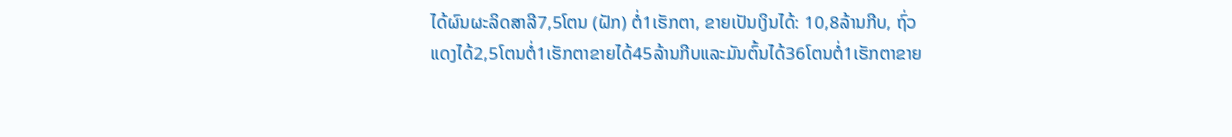ໄດ້ຜົນຜະລິດສາລີ7,5ໂຕນ (ຝັກ) ຕໍ່1ເຮັກຕາ, ຂາຍເປັນເງິນໄດ້: 10,8ລ້ານກີບ, ຖົ່ວແດງໄດ້2,5ໂຕນຕໍ່1ເຮັກຕາຂາຍໄດ້45ລ້ານກີບແລະມັນຕົ້ນໄດ້36ໂຕນຕໍ່1ເຮັກຕາຂາຍ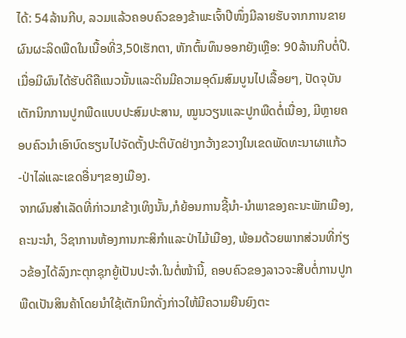ໄດ້: 54ລ້ານກີບ, ລວມແລ້ວຄອບຄົວຂອງຂ້າພະເຈົ້າປີໜຶ່ງມີລາຍຮັບຈາກການຂາຍຜົນຜະລິດພືດໃນເນື້ອທີ່3,50ເຮັກຕາ, ຫັກຕົ້ນທຶນອອກຍັງເຫຼືອ: 90ລ້ານກີບຕໍ່ປີ. ເມື່ອມີຜົນໄດ້ຮັບດີຄືແນວນັ້ນແລະດິນມີຄວາມອຸດົມສົມບູນໄປເລື້ອຍໆ, ປັດຈຸບັນເຕັກນິກການປູກພືດແບບປະສົມປະສານ, ໝູນວຽນແລະປູກພືດຕໍ່ເນື່ອງ, ມີຫຼາຍຄອບຄົວນຳເອົາບົດຮຽນໄປຈັດຕັ້ງປະຕິບັດຢ່າງກວ້າງຂວາງໃນເຂດພັດທະນາຜາແກ້ວ-ປ່າໄລ່ແລະເຂດອື່ນໆຂອງເມືອງ.
ຈາກຜົນສຳເລັດທີ່ກ່າວມາຂ້າງເທິງນັ້ນ,ກໍຍ້ອນການຊີ້ນຳ-ນຳພາຂອງຄະນະພັກເມືອງ,ຄະນະນໍາ, ວິຊາການຫ້ອງການກະສິກໍາແລະປ່າໄມ້ເມືອງ, ພ້ອມດ້ວຍພາກສ່ວນທີ່ກ່ຽວຂ້ອງໄດ້ລົງກະຕຸກຊຸກຍູ້ເປັນປະຈຳ.ໃນຕໍ່ໜ້ານີ້, ຄອບຄົວຂອງລາວຈະສືບຕໍ່ການປູກພືດເປັນສິນຄ້າໂດຍນຳໃຊ້ເຕັກນິກດັ່ງກ່າວໃຫ້ມີຄວາມຍືນຍົງຕະ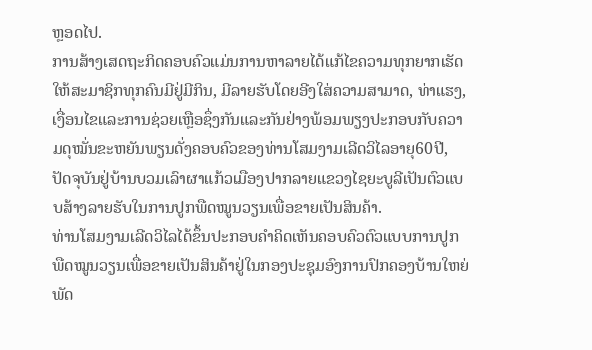ຫຼອດໄປ.
ການສ້າງເສດຖະກິດຄອບຄົວແມ່ນການຫາລາຍໄດ້ແກ້ໄຂຄວາມທຸກຍາກເຮັດໃຫ້ສະມາຊິກທຸກຄົນມີຢູ່ມີກິນ, ມີລາຍຮັບໂດຍອີງໃສ່ຄວາມສາມາດ, ທ່າແຮງ, ເງື່ອນໄຂແລະການຊ່ວຍເຫຼືອຊຶ່ງກັນແລະກັນຢ່າງພ້ອມພຽງປະກອບກັບຄວາມດຸໝັ່ນຂະຫຍັນພຽນດັ່ງຄອບຄົວຂອງທ່ານໂສມງາມເລີດວິໄລອາຍຸ60ປີ, ປັດຈຸບັນຢູ່ບ້ານບວມເລົາຜາແກ້ວເມືອງປາກລາຍແຂວງໄຊຍະບູລີເປັນຕົວແບບສ້າງລາຍຮັບໃນການປູກພືດໝູນວຽນເພື່ອຂາຍເປັນສິນຄ້າ.
ທ່ານໂສມງາມເລີດວິໄລໄດ້ຂຶ້ນປະກອບຄໍາຄິດເຫັນຄອບຄົວຕົວແບບການປູກພືດໝູນວຽນເພື່ອຂາຍເປັນສິນຄ້າຢູ່ໃນກອງປະຊຸມອົງການປົກຄອງບ້ານໃຫຍ່ພັດ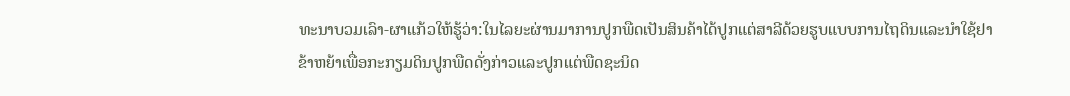ທະນາບວມເລົາ-ຜາແກ້ວໃຫ້ຮູ້ວ່າ:ໃນໄລຍະຜ່ານມາການປູກພືດເປັນສິນຄ້າໄດ້ປູກແຕ່ສາລີດ້ວຍຮູບແບບການໄຖດິນແລະນຳໃຊ້ຢາຂ້າຫຍ້າເພື່ອກະກຽມດິນປູກພືດດັ່ງກ່າວແລະປູກແຕ່ພືດຊະນິດ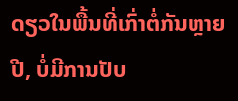ດຽວໃນພື້ນທີ່ເກົ່າຕໍ່ກັນຫຼາຍປີ, ບໍ່ມີການປັບ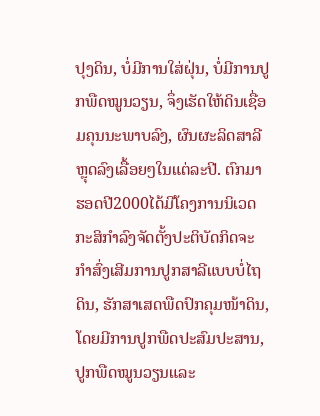ປຸງດິນ, ບໍ່ມີການໃສ່ຝຸ່ນ, ບໍ່ມີການປູກພືດໝູນວຽນ, ຈຶ່ງເຮັດໃຫ້ດິນເຊື່ອມຄຸນນະພາບລົງ, ຜົນຜະລິດສາລີຫຼຸດລົງເລື້ອຍໆໃນແຕ່ລະປີ. ຕົກມາຮອດປີ2000ໄດ້ມີໂຄງການນິເວດກະສິກຳລົງຈັດຕັ້ງປະຕິບັດກິດຈະກຳສົ່ງເສີມການປູກສາລີແບບບໍ່ໄຖດິນ, ຮັກສາເສດພືດປົກຄຸມໜ້າດິນ, ໂດຍມີການປູກພືດປະສົມປະສານ, ປູກພືດໝູນວຽນແລະ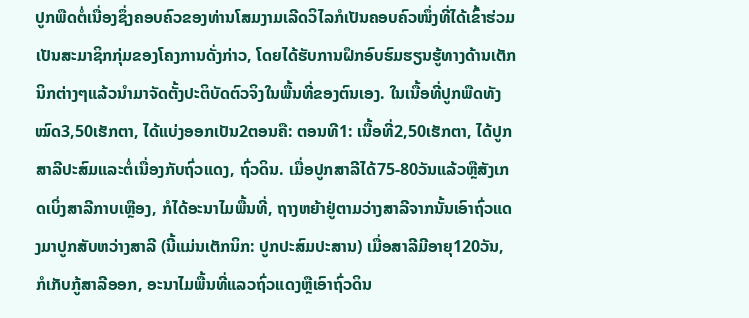ປູກພືດຕໍ່ເນື່ອງຊຶ່ງຄອບຄົວຂອງທ່ານໂສມງາມເລີດວິໄລກໍເປັນຄອບຄົວໜຶ່ງທີ່ໄດ້ເຂົ້າຮ່ວມເປັນສະມາຊິກກຸ່ມຂອງໂຄງການດັ່ງກ່າວ, ໂດຍໄດ້ຮັບການຝຶກອົບຮົມຮຽນຮູ້ທາງດ້ານເຕັກນິກຕ່າງໆແລ້ວນຳມາຈັດຕັ້ງປະຕິບັດຕົວຈິງໃນພື້ນທີ່ຂອງຕົນເອງ. ໃນເນື້ອທີ່ປູກພືດທັງໝົດ3,50ເຮັກຕາ, ໄດ້ແບ່ງອອກເປັນ2ຕອນຄື: ຕອນທີ1: ເນື້ອທີ່2,50ເຮັກຕາ, ໄດ້ປູກສາລີປະສົມແລະຕໍ່ເນື່ອງກັບຖົ່ວແດງ, ຖົ່ວດິນ. ເມື່ອປູກສາລີໄດ້75-80ວັນແລ້ວຫຼືສັງເກດເບິ່ງສາລີກາບເຫຼືອງ, ກໍໄດ້ອະນາໄມພື້ນທີ່, ຖາງຫຍ້າຢູ່ຕາມວ່າງສາລີຈາກນັ້ນເອົາຖົ່ວແດງມາປູກສັບຫວ່າງສາລີ (ນີ້ແມ່ນເຕັກນິກ: ປູກປະສົມປະສານ) ເມື່ອສາລີມີອາຍຸ120ວັນ, ກໍເກັບກູ້ສາລີອອກ, ອະນາໄມພື້ນທີ່ແລວຖົ່ວແດງຫຼືເອົາຖົ່ວດິນ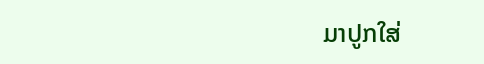ມາປູກໃສ່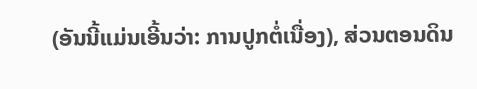(ອັນນີ້ແມ່ນເອີ້ນວ່າ: ການປູກຕໍ່ເນື່ອງ), ສ່ວນຕອນດິນ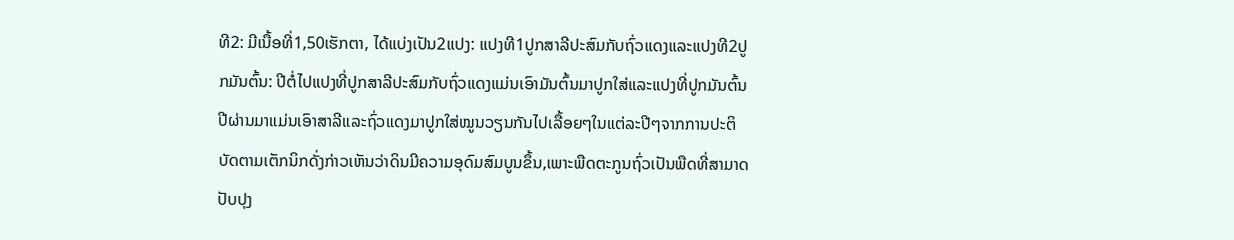ທີ2: ມີເນື້ອທີ່1,50ເຮັກຕາ, ໄດ້ແບ່ງເປັນ2ແປງ: ແປງທີ1ປູກສາລີປະສົມກັບຖົ່ວແດງແລະແປງທີ2ປູກມັນຕົ້ນ: ປີຕໍ່ໄປແປງທີ່ປູກສາລີປະສົມກັບຖົ່ວແດງແມ່ນເອົາມັນຕົ້ນມາປູກໃສ່ແລະແປງທີ່ປູກມັນຕົ້ນປີຜ່ານມາແມ່ນເອົາສາລີແລະຖົ່ວແດງມາປູກໃສ່ໝູນວຽນກັນໄປເລື້ອຍໆໃນແຕ່ລະປີໆຈາກການປະຕິບັດຕາມເຕັກນິກດັ່ງກ່າວເຫັນວ່າດິນມີຄວາມອຸດົມສົມບູນຂຶ້ນ,ເພາະພືດຕະກູນຖົ່ວເປັນພືດທີ່ສາມາດປັບປຸງ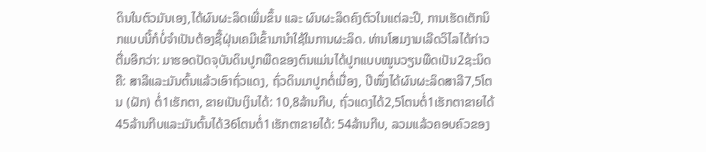ດິນໃນຕົວມັນເອງ,ໄດ້ຜົນຜະລິດເພີ່ມຂຶ້ນ ແລະ ຜົນຜະລິດຄົງຕົວໃນແຕ່ລະປີ, ການເຮັດເຕັກນິກແບບນີ້ກໍບໍ່ຈຳເປັນຕ້ອງຊື້ຝຸ່ນເຄມີເຂົ້າມານຳໃຊ້ໃນການຜະລິດ. ທ່ານໂສມງາມເລີດວິໄລໄດ້ກ່າວຕື່ມອີກວ່າ: ມາຮອດປັດຈຸບັນດິນປູກພືດຂອງຕົນແມ່ນໄດ້ປູກແບບໝູນວຽນພືດເປັນ2ຊະນິດຄື: ສາລີແລະມັນຕົ້ນແລ້ວເອົາຖົ່ວແດງ, ຖົ່ວດິນມາປູກຕໍ່ເນື່ອງ, ປີໜຶ່ງໄດ້ຜົນຜະລິດສາລີ7,5ໂຕນ (ຝັກ) ຕໍ່1ເຮັກຕາ, ຂາຍເປັນເງິນໄດ້: 10,8ລ້ານກີບ, ຖົ່ວແດງໄດ້2,5ໂຕນຕໍ່1ເຮັກຕາຂາຍໄດ້45ລ້ານກີບແລະມັນຕົ້ນໄດ້36ໂຕນຕໍ່1ເຮັກຕາຂາຍໄດ້: 54ລ້ານກີບ, ລວມແລ້ວຄອບຄົວຂອງ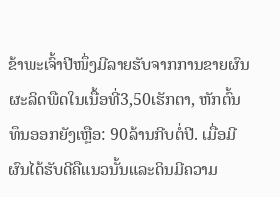ຂ້າພະເຈົ້າປີໜຶ່ງມີລາຍຮັບຈາກການຂາຍຜົນຜະລິດພືດໃນເນື້ອທີ່3,50ເຮັກຕາ, ຫັກຕົ້ນທຶນອອກຍັງເຫຼືອ: 90ລ້ານກີບຕໍ່ປີ. ເມື່ອມີຜົນໄດ້ຮັບດີຄືແນວນັ້ນແລະດິນມີຄວາມ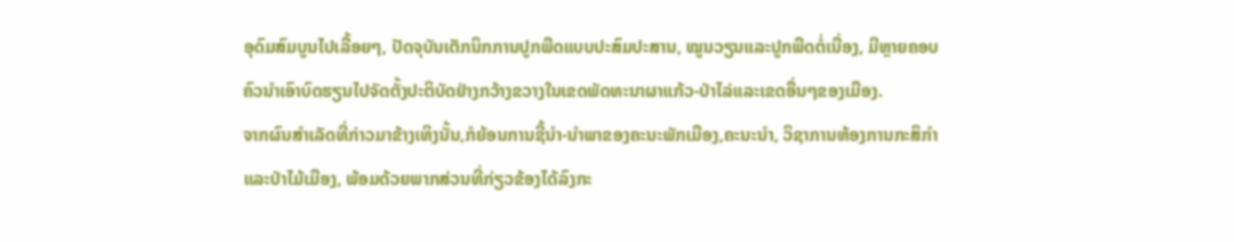ອຸດົມສົມບູນໄປເລື້ອຍໆ, ປັດຈຸບັນເຕັກນິກການປູກພືດແບບປະສົມປະສານ, ໝູນວຽນແລະປູກພືດຕໍ່ເນື່ອງ, ມີຫຼາຍຄອບຄົວນຳເອົາບົດຮຽນໄປຈັດຕັ້ງປະຕິບັດຢ່າງກວ້າງຂວາງໃນເຂດພັດທະນາຜາແກ້ວ-ປ່າໄລ່ແລະເຂດອື່ນໆຂອງເມືອງ.
ຈາກຜົນສຳເລັດທີ່ກ່າວມາຂ້າງເທິງນັ້ນ,ກໍຍ້ອນການຊີ້ນຳ-ນຳພາຂອງຄະນະພັກເມືອງ,ຄະນະນໍາ, ວິຊາການຫ້ອງການກະສິກໍາແລະປ່າໄມ້ເມືອງ, ພ້ອມດ້ວຍພາກສ່ວນທີ່ກ່ຽວຂ້ອງໄດ້ລົງກະ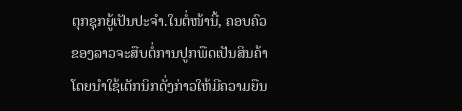ຕຸກຊຸກຍູ້ເປັນປະຈຳ.ໃນຕໍ່ໜ້ານີ້, ຄອບຄົວຂອງລາວຈະສືບຕໍ່ການປູກພືດເປັນສິນຄ້າໂດຍນຳໃຊ້ເຕັກນິກດັ່ງກ່າວໃຫ້ມີຄວາມຍືນ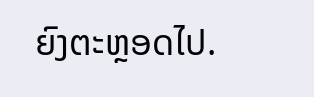ຍົງຕະຫຼອດໄປ.